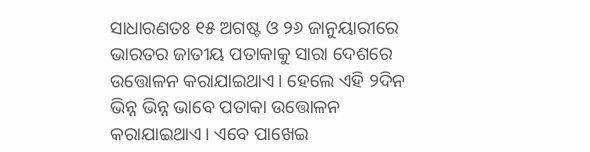ସାଧାରଣତଃ ୧୫ ଅଗଷ୍ଟ ଓ ୨୬ ଜାନୁୟାରୀରେ ଭାରତର ଜାତୀୟ ପତାକାକୁ ସାରା ଦେଶରେ ଉତ୍ତୋଳନ କରାଯାଇଥାଏ। ହେଲେ ଏହି ୨ଦିନ ଭିନ୍ନ ଭିନ୍ନ ଭାବେ ପତାକା ଉତ୍ତୋଳନ କରାଯାଇଥାଏ। ଏବେ ପାଖେଇ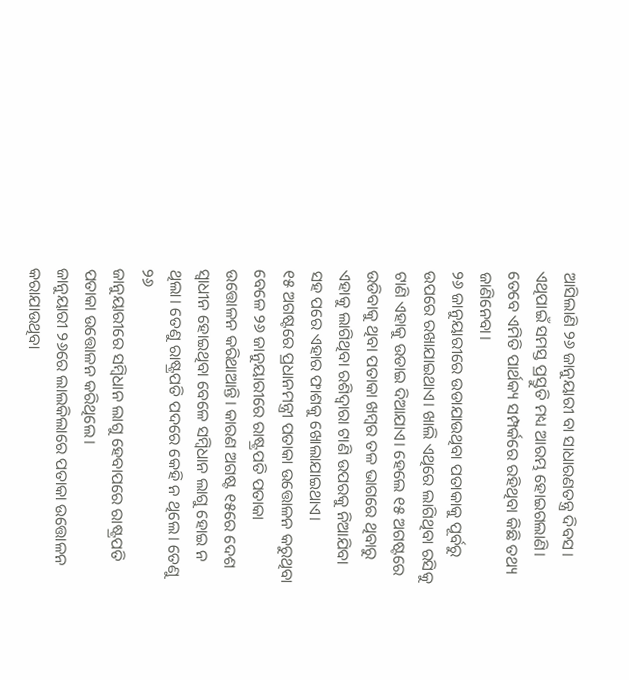ଆସିଲାଣି ୨୬ ଜାନୁୟାରୀ ବା ସାଧାରଣତନ୍ତ୍ର ଦିବସ। ଏଥିପାଇଁ ସମସ୍ତ ପ୍ରସ୍ତୁତି ମଧ୍ୟ ଆରମ୍ଭ ହୋଇଗଲାଣି। ତେବେ ଏମିତି ପାର୍ଥକ୍ୟ ସମ୍ପର୍କରେ ରହିଥିବା କିଛି ତଥ୍ୟ ଜାଣିନେବା।
୨୬ ଜାନୁୟାରୀରେ ଉଡାଯାଉଥିବା ପତାକାକୁ ପୂର୍ବରୁ ଉପରେ ରଖାଯାଇଥାଏ। ଖାଲି ଏଥିରେ ଲାଗିଥିବା ରସିକୁ ଟାଣି ଏହାକୁ ଉଡାଇ ଦିଆଯାଏ। ହେଲେ ୧୫ ଅଗଷ୍ଟରେ ଉଡିବାକୁ ଥିବା ପତାକା ଖମ୍ବର ତଳ ଭାଗରେ ଥିବାରୁ ଏହାକୁ ଲାଗିଥିବା ରଶିଦ୍ୱାରା ଟାଣି ଉପରକୁ ନିଆଯିବା ସହ ପରେ ଏହାର ଫାଶକୁ ଖୋଲାଯାଇଥାଏ।
୧୫ ଅଗଷ୍ଟରେ ପ୍ରଧାନମନ୍ତ୍ରୀ ପତାକା ଉତ୍ତୋଳନ କରୁଥିବା ବେଳେ ୨୬ ଜାନୁୟାରୀରେ ରାଷ୍ଟ୍ରପତି ପତାକା ଉତ୍ତୋଳନ କରିଥାଆନ୍ତି। କାରଣ ଅଗଷ୍ଟ ୧୫ରେ ଦେଶ ସ୍ବାଧୀନ ହୋଇଥିବା ବେଳେ ସମ୍ବିଧାନ ଲାଗୁ ହୋଇ ନ ଥିଲା। ତେଣୁ ରାଷ୍ଟ୍ରପତି ପଦରେ କେହି ନ ଥିଲେ। ତେଣୁ ୨୬
ଜାନୁୟାରୀରେ ସମ୍ବିଧାନ ଲାଗୁ ହେବାପରେ ରାଷ୍ଟ୍ରପତି ପତାକା ଉତ୍ତୋଳନ କରିଥିଲେ।
ଜାନୁୟାରୀ ୨୬ରେ ଲାଲକିଲାରେ ପତାକା ଉତ୍ତୋଳନ କରାଯାଉଥିବା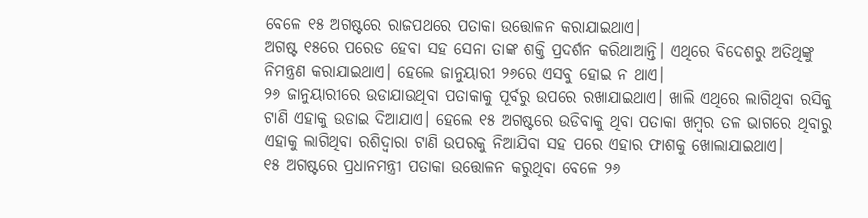ବେଳେ ୧୫ ଅଗଷ୍ଟରେ ରାଜପଥରେ ପତାକା ଉତ୍ତୋଳନ କରାଯାଇଥାଏ।
ଅଗଷ୍ଟ ୧୫ରେ ପରେଡ ହେବା ସହ ସେନା ତାଙ୍କ ଶକ୍ତି ପ୍ରଦର୍ଶନ କରିଥାଆନ୍ତି। ଏଥିରେ ବିଦେଶରୁ ଅତିଥିଙ୍କୁ ନିମନ୍ତ୍ରଣ କରାଯାଇଥାଏ। ହେଲେ ଜାନୁୟାରୀ ୨୬ରେ ଏସବୁ ହୋଇ ନ ଥାଏ।
୨୬ ଜାନୁୟାରୀରେ ଉଡାଯାଉଥିବା ପତାକାକୁ ପୂର୍ବରୁ ଉପରେ ରଖାଯାଇଥାଏ। ଖାଲି ଏଥିରେ ଲାଗିଥିବା ରସିକୁ ଟାଣି ଏହାକୁ ଉଡାଇ ଦିଆଯାଏ। ହେଲେ ୧୫ ଅଗଷ୍ଟରେ ଉଡିବାକୁ ଥିବା ପତାକା ଖମ୍ବର ତଳ ଭାଗରେ ଥିବାରୁ ଏହାକୁ ଲାଗିଥିବା ରଶିଦ୍ୱାରା ଟାଣି ଉପରକୁ ନିଆଯିବା ସହ ପରେ ଏହାର ଫାଶକୁ ଖୋଲାଯାଇଥାଏ।
୧୫ ଅଗଷ୍ଟରେ ପ୍ରଧାନମନ୍ତ୍ରୀ ପତାକା ଉତ୍ତୋଳନ କରୁଥିବା ବେଳେ ୨୬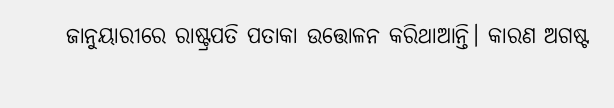ଜାନୁୟାରୀରେ ରାଷ୍ଟ୍ରପତି ପତାକା ଉତ୍ତୋଳନ କରିଥାଆନ୍ତି। କାରଣ ଅଗଷ୍ଟ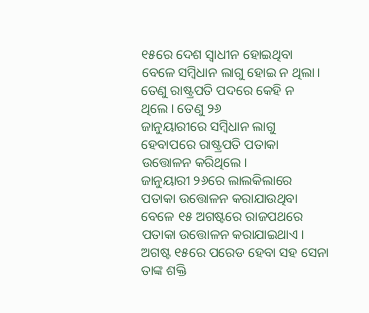୧୫ରେ ଦେଶ ସ୍ବାଧୀନ ହୋଇଥିବା ବେଳେ ସମ୍ବିଧାନ ଲାଗୁ ହୋଇ ନ ଥିଲା। ତେଣୁ ରାଷ୍ଟ୍ରପତି ପଦରେ କେହି ନ ଥିଲେ। ତେଣୁ ୨୬
ଜାନୁୟାରୀରେ ସମ୍ବିଧାନ ଲାଗୁ ହେବାପରେ ରାଷ୍ଟ୍ରପତି ପତାକା ଉତ୍ତୋଳନ କରିଥିଲେ।
ଜାନୁୟାରୀ ୨୬ରେ ଲାଲକିଲାରେ ପତାକା ଉତ୍ତୋଳନ କରାଯାଉଥିବା ବେଳେ ୧୫ ଅଗଷ୍ଟରେ ରାଜପଥରେ ପତାକା ଉତ୍ତୋଳନ କରାଯାଇଥାଏ।
ଅଗଷ୍ଟ ୧୫ରେ ପରେଡ ହେବା ସହ ସେନା ତାଙ୍କ ଶକ୍ତି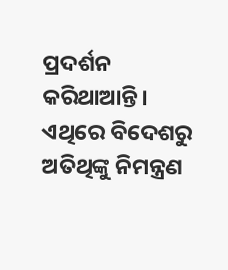ପ୍ରଦର୍ଶନ କରିଥାଆନ୍ତି। ଏଥିରେ ବିଦେଶରୁ ଅତିଥିଙ୍କୁ ନିମନ୍ତ୍ରଣ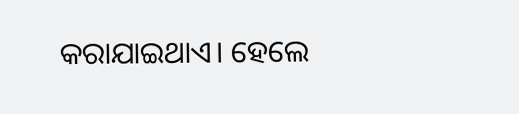କରାଯାଇଥାଏ। ହେଲେ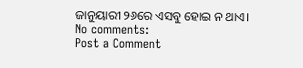ଜାନୁୟାରୀ ୨୬ରେ ଏସବୁ ହୋଇ ନ ଥାଏ।
No comments:
Post a Comment